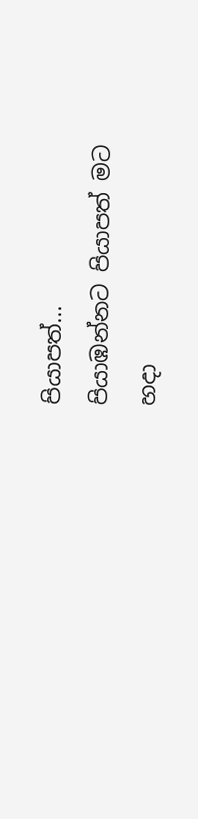පියාපත්...
පියාඹන්නට පියාපත් මට
හදා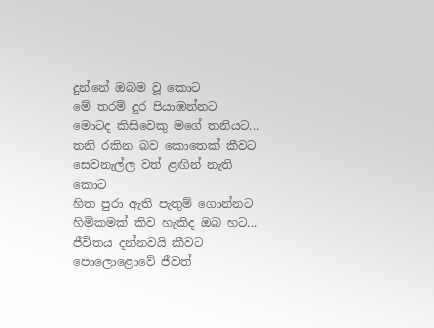දුන්නේ ඔබම වූ කොට
මේ තරම් දුර පියාඹන්නට
මොටද කිසිවෙකු මගේ තනියට...
තනි රකින බව කොතෙක් කීවට
සෙවනැල්ල වත් ළඟින් නැති කොට
හිත පුරා ඇති පැතුම් ගොන්නට
හිමිකමක් කිව හැකිද ඔබ හට...
ජීවිතය දන්නවයි කීවට
පොලොළොවේ ජීවත්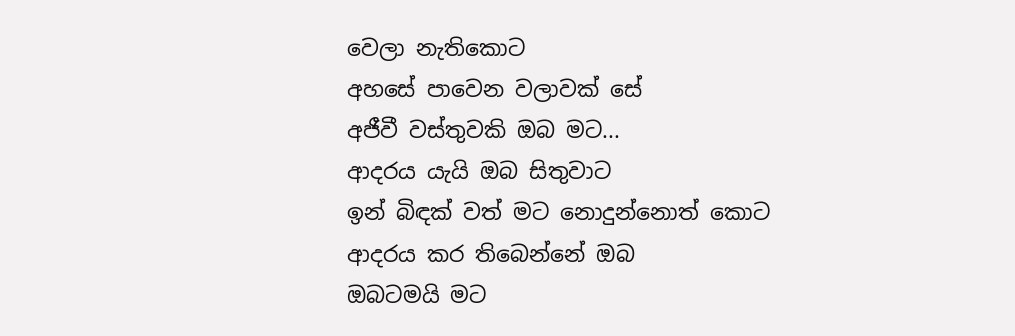වෙලා නැතිකොට
අහසේ පාවෙන වලාවක් සේ
අජීවී වස්තුවකි ඔබ මට...
ආදරය යැයි ඔබ සිතුවාට
ඉන් බිඳක් වත් මට නොදුන්නොත් කොට
ආදරය කර තිබෙන්නේ ඔබ
ඔබටමයි මට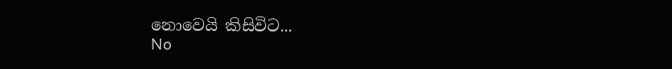නොවෙයි කිසිවිට...
No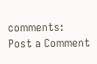comments:
Post a Comment